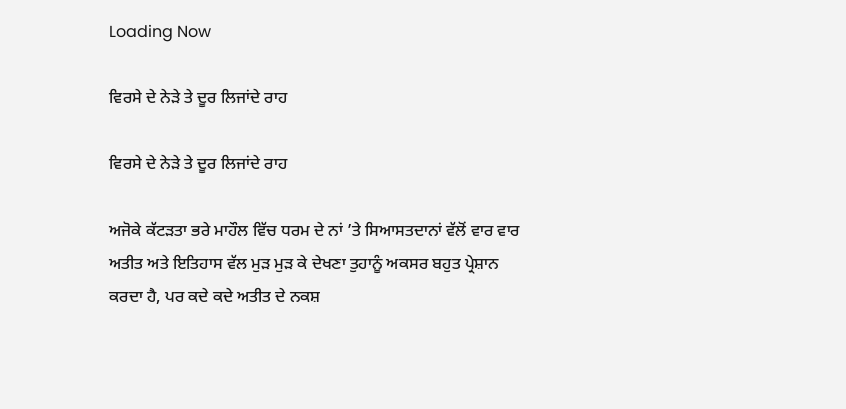Loading Now

ਵਿਰਸੇ ਦੇ ਨੇੜੇ ਤੇ ਦੂਰ ਲਿਜਾਂਦੇ ਰਾਹ

ਵਿਰਸੇ ਦੇ ਨੇੜੇ ਤੇ ਦੂਰ ਲਿਜਾਂਦੇ ਰਾਹ

ਅਜੋਕੇ ਕੱਟੜਤਾ ਭਰੇ ਮਾਹੌਲ ਵਿੱਚ ਧਰਮ ਦੇ ਨਾਂ ’ਤੇ ਸਿਆਸਤਦਾਨਾਂ ਵੱਲੋਂ ਵਾਰ ਵਾਰ ਅਤੀਤ ਅਤੇ ਇਤਿਹਾਸ ਵੱਲ ਮੁੜ ਮੁੜ ਕੇ ਦੇਖਣਾ ਤੁਹਾਨੂੰ ਅਕਸਰ ਬਹੁਤ ਪ੍ਰੇਸ਼ਾਨ ਕਰਦਾ ਹੈ, ਪਰ ਕਦੇ ਕਦੇ ਅਤੀਤ ਦੇ ਨਕਸ਼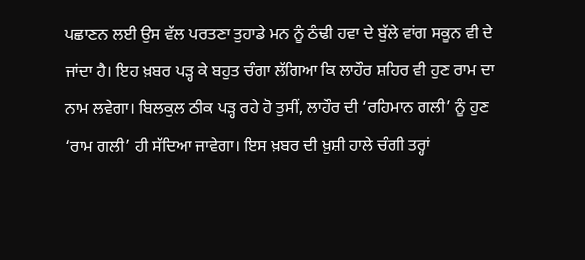ਪਛਾਣਨ ਲਈ ਉਸ ਵੱਲ ਪਰਤਣਾ ਤੁਹਾਡੇ ਮਨ ਨੂੰ ਠੰਢੀ ਹਵਾ ਦੇ ਬੁੱਲੇ ਵਾਂਗ ਸਕੂਨ ਵੀ ਦੇ ਜਾਂਦਾ ਹੈ। ਇਹ ਖ਼ਬਰ ਪੜ੍ਹ ਕੇ ਬਹੁਤ ਚੰਗਾ ਲੱਗਿਆ ਕਿ ਲਾਹੌਰ ਸ਼ਹਿਰ ਵੀ ਹੁਣ ਰਾਮ ਦਾ ਨਾਮ ਲਵੇਗਾ। ਬਿਲਕੁਲ ਠੀਕ ਪੜ੍ਹ ਰਹੇ ਹੋ ਤੁਸੀਂ, ਲਾਹੌਰ ਦੀ ‘ਰਹਿਮਾਨ ਗਲੀ’ ਨੂੰ ਹੁਣ ‘ਰਾਮ ਗਲੀ’ ਹੀ ਸੱਦਿਆ ਜਾਵੇਗਾ। ਇਸ ਖ਼ਬਰ ਦੀ ਖ਼ੁਸ਼ੀ ਹਾਲੇ ਚੰਗੀ ਤਰ੍ਹਾਂ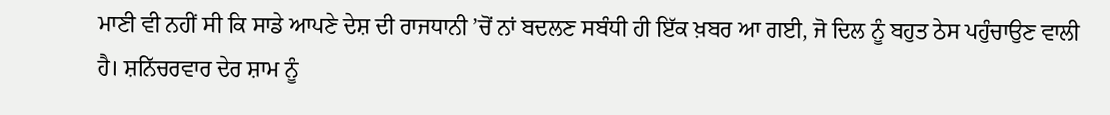ਮਾਣੀ ਵੀ ਨਹੀਂ ਸੀ ਕਿ ਸਾਡੇ ਆਪਣੇ ਦੇਸ਼ ਦੀ ਰਾਜਧਾਨੀ ’ਚੋਂ ਨਾਂ ਬਦਲਣ ਸਬੰਧੀ ਹੀ ਇੱਕ ਖ਼ਬਰ ਆ ਗਈ, ਜੋ ਦਿਲ ਨੂੰ ਬਹੁਤ ਠੇਸ ਪਹੁੰਚਾਉਣ ਵਾਲੀ ਹੈ। ਸ਼ਨਿੱਚਰਵਾਰ ਦੇਰ ਸ਼ਾਮ ਨੂੰ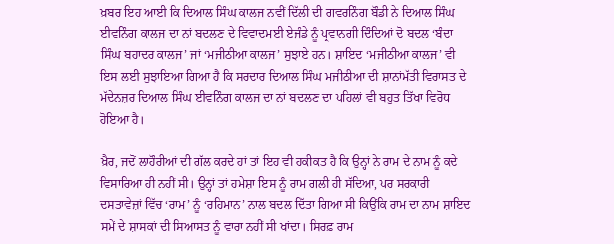ਖ਼ਬਰ ਇਹ ਆਈ ਕਿ ਦਿਆਲ ਸਿੰਘ ਕਾਲਜ ਨਵੀਂ ਦਿੱਲੀ ਦੀ ਗਵਰਨਿੰਗ ਬੌਡੀ ਨੇ ਦਿਆਲ ਸਿੰਘ ਈਵਨਿੰਗ ਕਾਲਜ ਦਾ ਨਾਂ ਬਦਲਣ ਦੇ ਵਿਵਾਦਮਈ ਏਜੰਡੇ ਨੂੰ ਪ੍ਰਵਾਨਗੀ ਦਿੰਦਿਆਂ ਦੋ ਬਦਲ ‘ਬੰਦਾ ਸਿੰਘ ਬਹਾਦਰ ਕਾਲਜ’ ਜਾਂ ‘ਮਜੀਠੀਆ ਕਾਲਜ’ ਸੁਝਾਏ ਹਨ। ਸ਼ਾਇਦ ‘ਮਜੀਠੀਆ ਕਾਲਜ’ ਵੀ ਇਸ ਲਈ ਸੁਝਾਇਆ ਗਿਆ ਹੈ ਕਿ ਸਰਦਾਰ ਦਿਆਲ ਸਿੰਘ ਮਜੀਠੀਆ ਦੀ ਸ਼ਾਨਾਂਮੱਤੀ ਵਿਰਾਸਤ ਦੇ ਮੱਦੇਨਜ਼ਰ ਦਿਆਲ ਸਿੰਘ ਈਵਨਿੰਗ ਕਾਲਜ ਦਾ ਨਾਂ ਬਦਲਣ ਦਾ ਪਹਿਲਾਂ ਵੀ ਬਹੁਤ ਤਿੱਖਾ ਵਿਰੋਧ ਹੋਇਆ ਹੈ।

ਖ਼ੈਰ, ਜਦੋਂ ਲਾਹੌਰੀਆਂ ਦੀ ਗੱਲ ਕਰਦੇ ਹਾਂ ਤਾਂ ਇਹ ਵੀ ਹਕੀਕਤ ਹੈ ਕਿ ਉਨ੍ਹਾਂ ਨੇ ਰਾਮ ਦੇ ਨਾਮ ਨੂੰ ਕਦੇ ਵਿਸਾਰਿਆ ਹੀ ਨਹੀਂ ਸੀ। ਉਨ੍ਹਾਂ ਤਾਂ ਹਮੇਸ਼ਾ ਇਸ ਨੂੰ ਰਾਮ ਗਲੀ ਹੀ ਸੱਦਿਆ, ਪਰ ਸਰਕਾਰੀ ਦਸਤਾਵੇਜ਼ਾਂ ਵਿੱਚ ‘ਰਾਮ’ ਨੂੰ ‘ਰਹਿਮਾਨ’ ਨਾਲ ਬਦਲ ਦਿੱਤਾ ਗਿਆ ਸੀ ਕਿਉਂਕਿ ਰਾਮ ਦਾ ਨਾਮ ਸ਼ਾਇਦ ਸਮੇਂ ਦੇ ਸ਼ਾਸਕਾਂ ਦੀ ਸਿਆਸਤ ਨੂੰ ਵਾਰਾ ਨਹੀਂ ਸੀ ਖਾਂਦਾ। ਸਿਰਫ਼ ਰਾਮ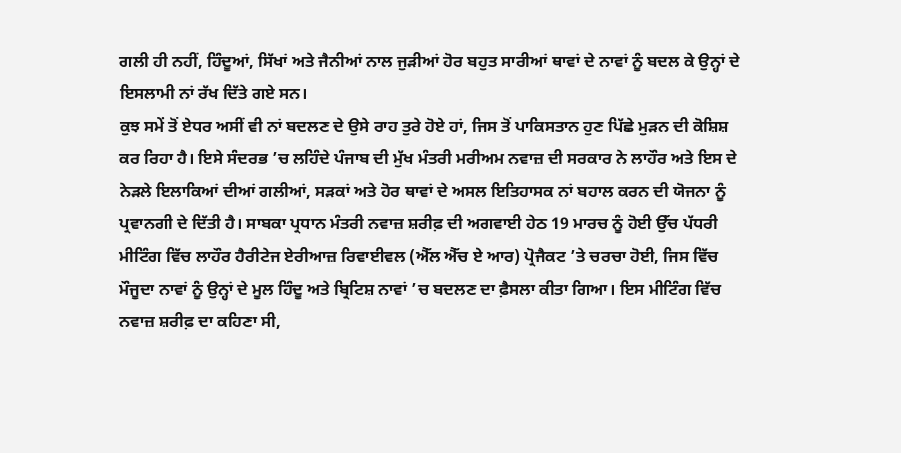ਗਲੀ ਹੀ ਨਹੀਂ, ਹਿੰਦੂਆਂ, ਸਿੱਖਾਂ ਅਤੇ ਜੈਨੀਆਂ ਨਾਲ ਜੁੜੀਆਂ ਹੋਰ ਬਹੁਤ ਸਾਰੀਆਂ ਥਾਵਾਂ ਦੇ ਨਾਵਾਂ ਨੂੰ ਬਦਲ ਕੇ ਉਨ੍ਹਾਂ ਦੇ ਇਸਲਾਮੀ ਨਾਂ ਰੱਖ ਦਿੱਤੇ ਗਏ ਸਨ।
ਕੁਝ ਸਮੇਂ ਤੋਂ ਏਧਰ ਅਸੀਂ ਵੀ ਨਾਂ ਬਦਲਣ ਦੇ ਉਸੇ ਰਾਹ ਤੁਰੇ ਹੋਏ ਹਾਂ, ਜਿਸ ਤੋਂ ਪਾਕਿਸਤਾਨ ਹੁਣ ਪਿੱਛੇ ਮੁੜਨ ਦੀ ਕੋਸ਼ਿਸ਼ ਕਰ ਰਿਹਾ ਹੈ। ਇਸੇ ਸੰਦਰਭ ’ਚ ਲਹਿੰਦੇ ਪੰਜਾਬ ਦੀ ਮੁੱਖ ਮੰਤਰੀ ਮਰੀਅਮ ਨਵਾਜ਼ ਦੀ ਸਰਕਾਰ ਨੇ ਲਾਹੌਰ ਅਤੇ ਇਸ ਦੇ ਨੇੜਲੇ ਇਲਾਕਿਆਂ ਦੀਆਂ ਗਲੀਆਂ, ਸੜਕਾਂ ਅਤੇ ਹੋਰ ਥਾਵਾਂ ਦੇ ਅਸਲ ਇਤਿਹਾਸਕ ਨਾਂ ਬਹਾਲ ਕਰਨ ਦੀ ਯੋਜਨਾ ਨੂੰ ਪ੍ਰਵਾਨਗੀ ਦੇ ਦਿੱਤੀ ਹੈ। ਸਾਬਕਾ ਪ੍ਰਧਾਨ ਮੰਤਰੀ ਨਵਾਜ਼ ਸ਼ਰੀਫ਼ ਦੀ ਅਗਵਾਈ ਹੇਠ 19 ਮਾਰਚ ਨੂੰ ਹੋਈ ਉੱਚ ਪੱਧਰੀ ਮੀਟਿੰਗ ਵਿੱਚ ਲਾਹੌਰ ਹੈਰੀਟੇਜ ਏਰੀਆਜ਼ ਰਿਵਾਈਵਲ (ਐੱਲ ਐੱਚ ਏ ਆਰ) ਪ੍ਰੋਜੈਕਟ ’ਤੇ ਚਰਚਾ ਹੋਈ, ਜਿਸ ਵਿੱਚ ਮੌਜੂਦਾ ਨਾਵਾਂ ਨੂੰ ਉਨ੍ਹਾਂ ਦੇ ਮੂਲ ਹਿੰਦੂ ਅਤੇ ਬ੍ਰਿਟਿਸ਼ ਨਾਵਾਂ ’ਚ ਬਦਲਣ ਦਾ ਫ਼ੈਸਲਾ ਕੀਤਾ ਗਿਆ। ਇਸ ਮੀਟਿੰਗ ਵਿੱਚ ਨਵਾਜ਼ ਸ਼ਰੀਫ਼ ਦਾ ਕਹਿਣਾ ਸੀ,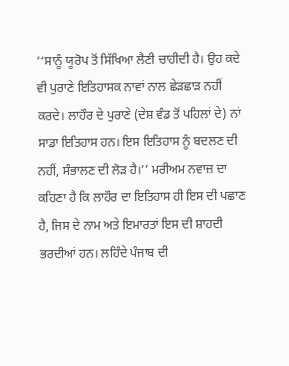‘‘ਸਾਨੂੰ ਯੂਰੋਪ ਤੋਂ ਸਿੱਖਿਆ ਲੈਣੀ ਚਾਹੀਦੀ ਹੈ। ਉਹ ਕਦੇ ਵੀ ਪੁਰਾਣੇ ਇਤਿਹਾਸਕ ਨਾਵਾਂ ਨਾਲ ਛੇੜਛਾੜ ਨਹੀਂ ਕਰਦੇ। ਲਾਹੌਰ ਦੇ ਪੁਰਾਣੇ (ਦੇਸ਼ ਵੰਡ ਤੋਂ ਪਹਿਲਾਂ ਦੇ) ਨਾਂ ਸਾਡਾ ਇਤਿਹਾਸ ਹਨ। ਇਸ ਇਤਿਹਾਸ ਨੂੰ ਬਦਲਣ ਦੀ ਨਹੀਂ, ਸੰਭਾਲਣ ਦੀ ਲੋੜ ਹੈ।’’ ਮਰੀਅਮ ਨਵਾਜ਼ ਦਾ ਕਹਿਣਾ ਹੈ ਕਿ ਲਾਹੌਰ ਦਾ ਇਤਿਹਾਸ ਹੀ ਇਸ ਦੀ ਪਛਾਣ ਹੈ, ਜਿਸ ਦੇ ਨਾਮ ਅਤੇ ਇਮਾਰਤਾਂ ਇਸ ਦੀ ਸ਼ਾਹਦੀ ਭਰਦੀਆਂ ਹਨ। ਲਹਿੰਦੇ ਪੰਜਾਬ ਦੀ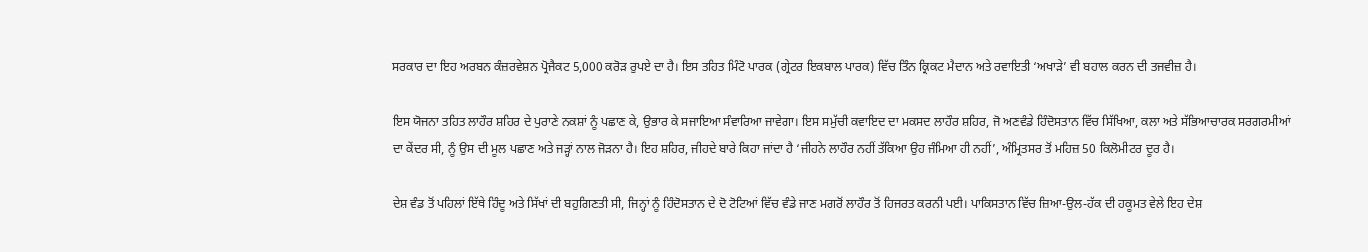ਸਰਕਾਰ ਦਾ ਇਹ ਅਰਬਨ ਕੰਜ਼ਰਵੇਸ਼ਨ ਪ੍ਰੋਜੈਕਟ 5,000 ਕਰੋੜ ਰੁਪਏ ਦਾ ਹੈ। ਇਸ ਤਹਿਤ ਮਿੰਟੋ ਪਾਰਕ (ਗ੍ਰੇਟਰ ਇਕਬਾਲ ਪਾਰਕ) ਵਿੱਚ ਤਿੰਨ ਕ੍ਰਿਕਟ ਮੈਦਾਨ ਅਤੇ ਰਵਾਇਤੀ ‘ਅਖਾੜੇ’ ਵੀ ਬਹਾਲ ਕਰਨ ਦੀ ਤਜਵੀਜ਼ ਹੈ।

ਇਸ ਯੋਜਨਾ ਤਹਿਤ ਲਾਹੌਰ ਸ਼ਹਿਰ ਦੇ ਪੁਰਾਣੇ ਨਕਸ਼ਾਂ ਨੂੰ ਪਛਾਣ ਕੇ, ਉਭਾਰ ਕੇ ਸਜਾਇਆ ਸੰਵਾਰਿਆ ਜਾਵੇਗਾ। ਇਸ ਸਮੁੱਚੀ ਕਵਾਇਦ ਦਾ ਮਕਸਦ ਲਾਹੌਰ ਸ਼ਹਿਰ, ਜੋ ਅਣਵੰਡੇ ਹਿੰਦੋਸਤਾਨ ਵਿੱਚ ਸਿੱਖਿਆ, ਕਲਾ ਅਤੇ ਸੱਭਿਆਚਾਰਕ ਸਰਗਰਮੀਆਂ ਦਾ ਕੇਂਦਰ ਸੀ, ਨੂੰ ਉਸ ਦੀ ਮੂਲ ਪਛਾਣ ਅਤੇ ਜੜ੍ਹਾਂ ਨਾਲ ਜੋੜਨਾ ਹੈ। ਇਹ ਸ਼ਹਿਰ, ਜੀਹਦੇ ਬਾਰੇ ਕਿਹਾ ਜਾਂਦਾ ਹੈ ‘ਜੀਹਨੇ ਲਾਹੌਰ ਨਹੀਂ ਤੱਕਿਆ ਉਹ ਜੰਮਿਆ ਹੀ ਨਹੀਂ’, ਅੰਮ੍ਰਿਤਸਰ ਤੋਂ ਮਹਿਜ਼ 50 ਕਿਲੋਮੀਟਰ ਦੂਰ ਹੈ।

ਦੇਸ਼ ਵੰਡ ਤੋਂ ਪਹਿਲਾਂ ਇੱਥੇ ਹਿੰਦੂ ਅਤੇ ਸਿੱਖਾਂ ਦੀ ਬਹੁਗਿਣਤੀ ਸੀ, ਜਿਨ੍ਹਾਂ ਨੂੰ ਹਿੰਦੋਸਤਾਨ ਦੇ ਦੋ ਟੋਟਿਆਂ ਵਿੱਚ ਵੰਡੇ ਜਾਣ ਮਗਰੋਂ ਲਾਹੌਰ ਤੋਂ ਹਿਜਰਤ ਕਰਨੀ ਪਈ। ਪਾਕਿਸਤਾਨ ਵਿੱਚ ਜ਼ਿਆ-ਉਲ-ਹੱਕ ਦੀ ਹਕੂਮਤ ਵੇਲੇ ਇਹ ਦੇਸ਼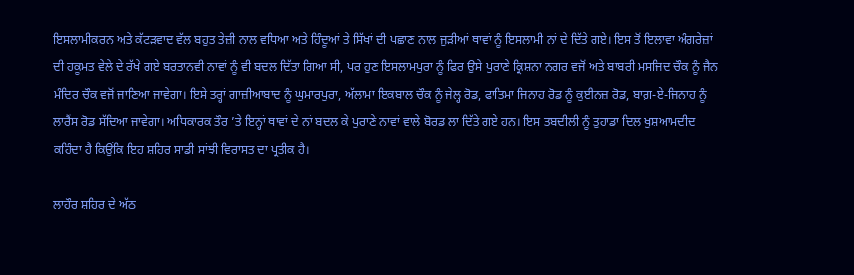ਇਸਲਾਮੀਕਰਨ ਅਤੇ ਕੱਟੜਵਾਦ ਵੱਲ ਬਹੁਤ ਤੇਜ਼ੀ ਨਾਲ ਵਧਿਆ ਅਤੇ ਹਿੰਦੂਆਂ ਤੇ ਸਿੱਖਾਂ ਦੀ ਪਛਾਣ ਨਾਲ ਜੁੜੀਆਂ ਥਾਵਾਂ ਨੂੰ ਇਸਲਾਮੀ ਨਾਂ ਦੇ ਦਿੱਤੇ ਗਏ। ਇਸ ਤੋਂ ਇਲਾਵਾ ਅੰਗਰੇਜ਼ਾਂ ਦੀ ਹਕੂਮਤ ਵੇਲੇ ਦੇ ਰੱਖੇ ਗਏ ਬਰਤਾਨਵੀ ਨਾਵਾਂ ਨੂੰ ਵੀ ਬਦਲ ਦਿੱਤਾ ਗਿਆ ਸੀ, ਪਰ ਹੁਣ ਇਸਲਾਮਪੁਰਾ ਨੂੰ ਫਿਰ ਉਸੇ ਪੁਰਾਣੇ ਕ੍ਰਿਸ਼ਨਾ ਨਗਰ ਵਜੋਂ ਅਤੇ ਬਾਬਰੀ ਮਸਜਿਦ ਚੌਕ ਨੂੰ ਜੈਨ ਮੰਦਿਰ ਚੌਕ ਵਜੋਂ ਜਾਣਿਆ ਜਾਵੇਗਾ। ਇਸੇ ਤਰ੍ਹਾਂ ਗਾਜ਼ੀਆਬਾਦ ਨੂੰ ਘੁਮਾਰਪੁਰਾ, ਅੱਲਾਮਾ ਇਕਬਾਲ ਚੌਕ ਨੂੰ ਜੇਲ੍ਹ ਰੋਡ, ਫਾਤਿਮਾ ਜਿਨਾਹ ਰੋਡ ਨੂੰ ਕੁਈਨਜ਼ ਰੋਡ, ਬਾਗ਼-ਏ-ਜਿਨਾਹ ਨੂੰ ਲਾਰੈਂਸ ਰੋਡ ਸੱਦਿਆ ਜਾਵੇਗਾ। ਅਧਿਕਾਰਕ ਤੌਰ ’ਤੇ ਇਨ੍ਹਾਂ ਥਾਵਾਂ ਦੇ ਨਾਂ ਬਦਲ ਕੇ ਪੁਰਾਣੇ ਨਾਵਾਂ ਵਾਲੇ ਬੋਰਡ ਲਾ ਦਿੱਤੇ ਗਏ ਹਨ। ਇਸ ਤਬਦੀਲੀ ਨੂੰ ਤੁਹਾਡਾ ਦਿਲ ਖੁਸ਼ਆਮਦੀਦ ਕਹਿੰਦਾ ਹੈ ਕਿਉਂਕਿ ਇਹ ਸ਼ਹਿਰ ਸਾਡੀ ਸਾਂਝੀ ਵਿਰਾਸਤ ਦਾ ਪ੍ਰਤੀਕ ਹੈ।

ਲਾਹੌਰ ਸ਼ਹਿਰ ਦੇ ਅੱਠ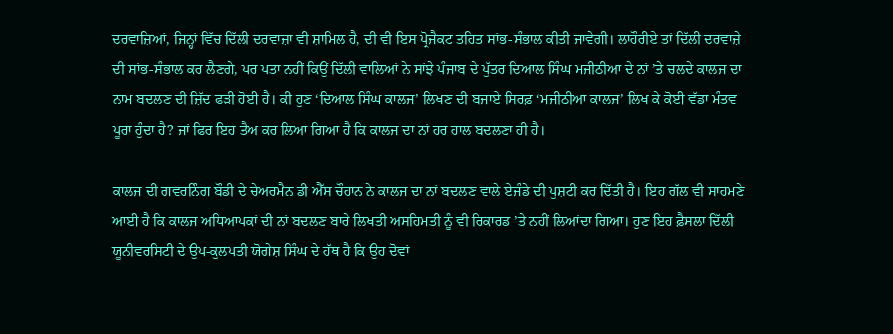ਦਰਵਾਜ਼ਿਆਂ, ਜਿਨ੍ਹਾਂ ਵਿੱਚ ਦਿੱਲੀ ਦਰਵਾਜ਼ਾ ਵੀ ਸ਼ਾਮਿਲ ਹੈ, ਦੀ ਵੀ ਇਸ ਪ੍ਰੋਜੈਕਟ ਤਹਿਤ ਸਾਂਭ-ਸੰਭਾਲ ਕੀਤੀ ਜਾਵੇਗੀ। ਲਾਹੌਰੀਏ ਤਾਂ ਦਿੱਲੀ ਦਰਵਾਜ਼ੇ ਦੀ ਸਾਂਭ-ਸੰਭਾਲ ਕਰ ਲੈਣਗੇ, ਪਰ ਪਤਾ ਨਹੀਂ ਕਿਉਂ ਦਿੱਲੀ ਵਾਲਿਆਂ ਨੇ ਸਾਂਝੇ ਪੰਜਾਬ ਦੇ ਪੁੱਤਰ ਦਿਆਲ ਸਿੰਘ ਮਜੀਠੀਆ ਦੇ ਨਾਂ ’ਤੇ ਚਲਦੇ ਕਾਲਜ ਦਾ ਨਾਮ ਬਦਲਣ ਦੀ ਜ਼ਿੱਦ ਫੜੀ ਹੋਈ ਹੈ। ਕੀ ਹੁਣ ‘ਦਿਆਲ ਸਿੰਘ ਕਾਲਜ’ ਲਿਖਣ ਦੀ ਬਜਾਏ ਸਿਰਫ਼ ‘ਮਜੀਠੀਆ ਕਾਲਜ’ ਲਿਖ ਕੇ ਕੋਈ ਵੱਡਾ ਮੰਤਵ ਪੂਰਾ ਹੁੰਦਾ ਹੈ? ਜਾਂ ਫਿਰ ਇਹ ਤੈਅ ਕਰ ਲਿਆ ਗਿਆ ਹੈ ਕਿ ਕਾਲਜ ਦਾ ਨਾਂ ਹਰ ਹਾਲ ਬਦਲਣਾ ਹੀ ਹੈ।

ਕਾਲਜ ਦੀ ਗਵਰਨਿੰਗ ਬੌਡੀ ਦੇ ਚੇਅਰਮੈਨ ਡੀ ਐੱਸ ਚੌਹਾਨ ਨੇ ਕਾਲਜ ਦਾ ਨਾਂ ਬਦਲਣ ਵਾਲੇ ਏਜੰਡੇ ਦੀ ਪੁਸ਼ਟੀ ਕਰ ਦਿੱਤੀ ਹੈ। ਇਹ ਗੱਲ ਵੀ ਸਾਹਮਣੇ ਆਈ ਹੈ ਕਿ ਕਾਲਜ ਅਧਿਆਪਕਾਂ ਦੀ ਨਾਂ ਬਦਲਣ ਬਾਰੇ ਲਿਖਤੀ ਅਸਹਿਮਤੀ ਨੂੰ ਵੀ ਰਿਕਾਰਡ ’ਤੇ ਨਹੀਂ ਲਿਆਂਦਾ ਗਿਆ। ਹੁਣ ਇਹ ਫ਼ੈਸਲਾ ਦਿੱਲੀ ਯੂਨੀਵਰਸਿਟੀ ਦੇ ਉਪ-ਕੁਲਪਤੀ ਯੋਗੇਸ਼ ਸਿੰਘ ਦੇ ਹੱਥ ਹੈ ਕਿ ਉਹ ਦੋਵਾਂ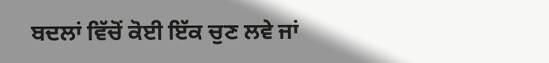ਬਦਲਾਂ ਵਿੱਚੋਂ ਕੋਈ ਇੱਕ ਚੁਣ ਲਵੇ ਜਾਂ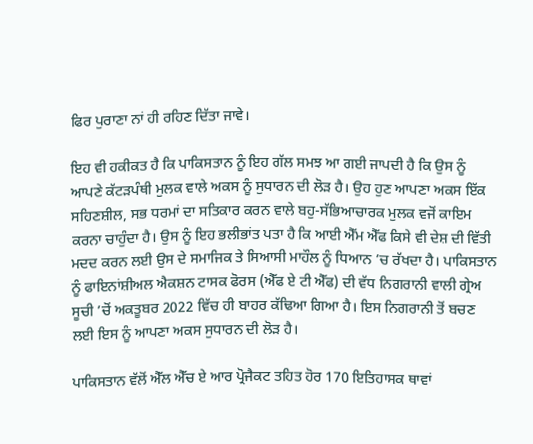ਫਿਰ ਪੁਰਾਣਾ ਨਾਂ ਹੀ ਰਹਿਣ ਦਿੱਤਾ ਜਾਵੇ।

ਇਹ ਵੀ ਹਕੀਕਤ ਹੈ ਕਿ ਪਾਕਿਸਤਾਨ ਨੂੰ ਇਹ ਗੱਲ ਸਮਝ ਆ ਗਈ ਜਾਪਦੀ ਹੈ ਕਿ ਉਸ ਨੂੰ ਆਪਣੇ ਕੱਟੜਪੰਥੀ ਮੁਲਕ ਵਾਲੇ ਅਕਸ ਨੂੰ ਸੁਧਾਰਨ ਦੀ ਲੋੜ ਹੈ। ਉਹ ਹੁਣ ਆਪਣਾ ਅਕਸ ਇੱਕ ਸਹਿਣਸ਼ੀਲ, ਸਭ ਧਰਮਾਂ ਦਾ ਸਤਿਕਾਰ ਕਰਨ ਵਾਲੇ ਬਹੁ-ਸੱਭਿਆਚਾਰਕ ਮੁਲਕ ਵਜੋਂ ਕਾਇਮ ਕਰਨਾ ਚਾਹੁੰਦਾ ਹੈ। ਉਸ ਨੂੰ ਇਹ ਭਲੀਭਾਂਤ ਪਤਾ ਹੈ ਕਿ ਆਈ ਐੱਮ ਐੱਫ ਕਿਸੇ ਵੀ ਦੇਸ਼ ਦੀ ਵਿੱਤੀ ਮਦਦ ਕਰਨ ਲਈ ਉਸ ਦੇ ਸਮਾਜਿਕ ਤੇ ਸਿਆਸੀ ਮਾਹੌਲ ਨੂੰ ਧਿਆਨ ’ਚ ਰੱਖਦਾ ਹੈ। ਪਾਕਿਸਤਾਨ ਨੂੰ ਫਾਇਨਾਂਸ਼ੀਅਲ ਐਕਸ਼ਨ ਟਾਸਕ ਫੋਰਸ (ਐੱਫ ਏ ਟੀ ਐੱਫ) ਦੀ ਵੱਧ ਨਿਗਰਾਨੀ ਵਾਲੀ ਗ੍ਰੇਅ ਸੂਚੀ ’ਚੋਂ ਅਕਤੂਬਰ 2022 ਵਿੱਚ ਹੀ ਬਾਹਰ ਕੱਢਿਆ ਗਿਆ ਹੈ। ਇਸ ਨਿਗਰਾਨੀ ਤੋਂ ਬਚਣ ਲਈ ਇਸ ਨੂੰ ਆਪਣਾ ਅਕਸ ਸੁਧਾਰਨ ਦੀ ਲੋੜ ਹੈ।

ਪਾਕਿਸਤਾਨ ਵੱਲੋਂ ਐੱਲ ਐੱਚ ਏ ਆਰ ਪ੍ਰੋਜੈਕਟ ਤਹਿਤ ਹੋਰ 170 ਇਤਿਹਾਸਕ ਥਾਵਾਂ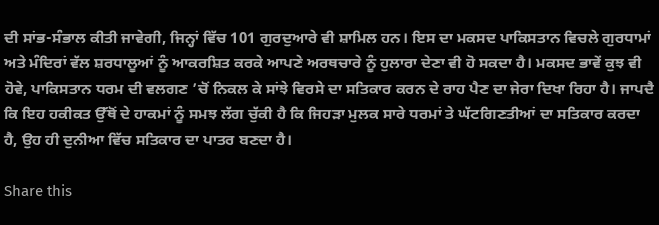ਦੀ ਸਾਂਭ-ਸੰਭਾਲ ਕੀਤੀ ਜਾਵੇਗੀ, ਜਿਨ੍ਹਾਂ ਵਿੱਚ 101 ਗੁਰਦੁਆਰੇ ਵੀ ਸ਼ਾਮਿਲ ਹਨ। ਇਸ ਦਾ ਮਕਸਦ ਪਾਕਿਸਤਾਨ ਵਿਚਲੇ ਗੁਰਧਾਮਾਂ ਅਤੇ ਮੰਦਿਰਾਂ ਵੱਲ ਸ਼ਰਧਾਲੂਆਂ ਨੂੰ ਆਕਰਸ਼ਿਤ ਕਰਕੇ ਆਪਣੇ ਅਰਥਚਾਰੇ ਨੂੰ ਹੁਲਾਰਾ ਦੇਣਾ ਵੀ ਹੋ ਸਕਦਾ ਹੈ। ਮਕਸਦ ਭਾਵੇਂ ਕੁਝ ਵੀ ਹੋਵੇ, ਪਾਕਿਸਤਾਨ ਧਰਮ ਦੀ ਵਲਗਣ ’ਚੋਂ ਨਿਕਲ ਕੇ ਸਾਂਝੇ ਵਿਰਸੇ ਦਾ ਸਤਿਕਾਰ ਕਰਨ ਦੇ ਰਾਹ ਪੈਣ ਦਾ ਜੇਰਾ ਦਿਖਾ ਰਿਹਾ ਹੈ। ਜਾਪਦੈ ਕਿ ਇਹ ਹਕੀਕਤ ਉੱਥੋਂ ਦੇ ਹਾਕਮਾਂ ਨੂੰ ਸਮਝ ਲੱਗ ਚੁੱਕੀ ਹੈ ਕਿ ਜਿਹੜਾ ਮੁਲਕ ਸਾਰੇ ਧਰਮਾਂ ਤੇ ਘੱਟਗਿਣਤੀਆਂ ਦਾ ਸਤਿਕਾਰ ਕਰਦਾ ਹੈ, ਉਹ ਹੀ ਦੁਨੀਆ ਵਿੱਚ ਸਤਿਕਾਰ ਦਾ ਪਾਤਰ ਬਣਦਾ ਹੈ।

Share this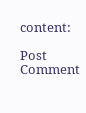content:

Post Comment